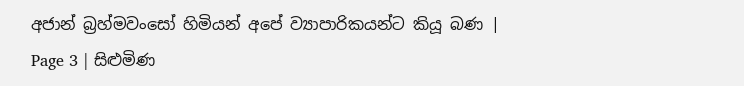අජාන් බ්‍රහ්මවංසෝ හිමියන් අපේ ව්‍යාපාරිකයන්ට කියූ බණ | Page 3 | සිළුමිණ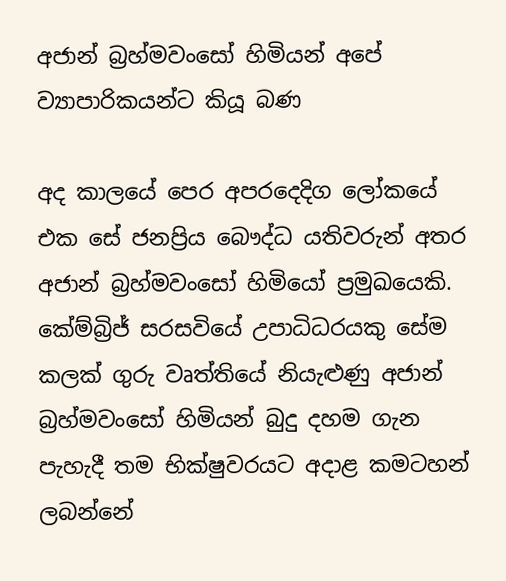අජාන් බ්‍රහ්මවංසෝ හිමියන් අපේ ව්‍යාපාරිකයන්ට කියූ බණ

අද කාලයේ පෙර අපරදෙදිග ලෝකයේ එක සේ ජනප්‍රිය බෞද්ධ යතිවරුන් අතර අජාන් බ්‍රහ්මවංසෝ හිමියෝ ප්‍රමුඛයෙකි. කේම්බ්‍රිජ් සරසවියේ උපාධිධරයකු සේම කලක් ගුරු වෘත්තියේ නියැළුණු අජාන් බ්‍රහ්මවංසෝ හිමියන් බුදු දහම ගැන පැහැදී තම භික්ෂුවරයට අදාළ කමටහන් ලබන්නේ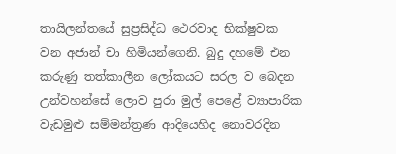තායිලන්තයේ සුප්‍රසිද්ධ ථෙරවාද භික්ෂුවක වන අජාන් චා හිමියන්ගෙනි. බුදු දහමේ එන කරුණු තත්කාලීන ලෝකයට සරල ව බෙදන උන්වහන්සේ ලොව පුරා මුල් පෙළේ ව්‍යාපාරික වැඩමුළු සම්මන්ත්‍රණ ආදියෙහිද නොවරදින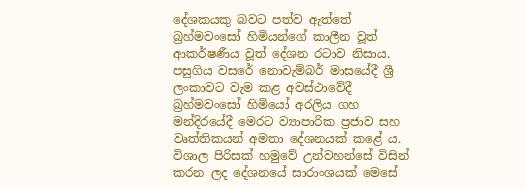දේශකයකු බවට පත්ව ඇත්තේ බ්‍රහ්මවංසෝ හිමියන්ගේ කාලීන වූත් ආකර්ෂණීය වූත් දේශන රටාව නිසාය. පසුගිය වසරේ නොවැම්බර් මාසයේදී ශ්‍රී ලංකාවට වැම කළ අවස්ථාවේදී බ්‍රහ්මවංසෝ හිමියෝ අරලිය ගහ මන්දිරයේදී මෙරට ව්‍යාපාරික ප්‍රජාව සහ වෘත්තිකයන් අමතා දේශනයක් කළේ ය. විශාල පිරිසක් හමුවේ උන්වහන්සේ විසින් කරන ලද දේශනයේ සාරාංශයක් මෙසේ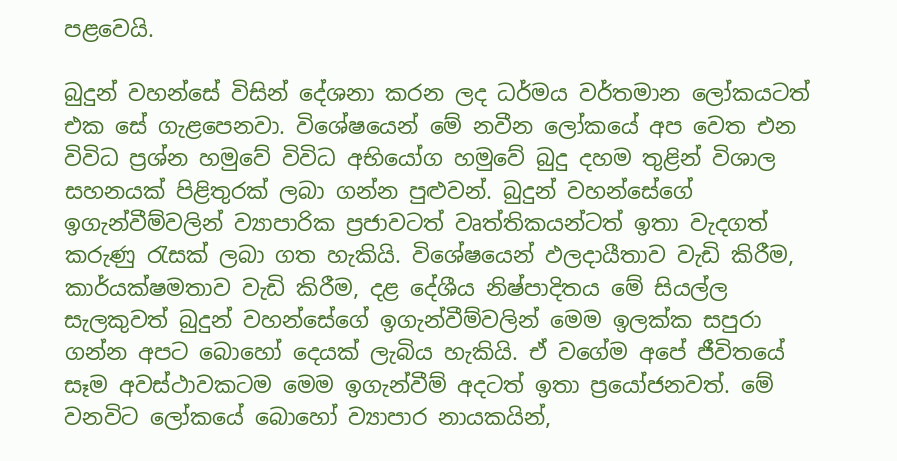පළවෙයි.

බුදුන් වහන්සේ විසින් දේශනා කරන ලද ධර්මය වර්තමාන ලෝකයටත් එක සේ ගැළපෙනවා. විශේෂයෙන් මේ නවීන ලෝකයේ අප වෙත එන විවිධ ප්‍රශ්න හමුවේ විවිධ අභියෝග හමුවේ බුදු දහම තුළින් විශාල සහනයක් පිළිතුරක් ලබා ගන්න පුළුවන්. බුදුන් වහන්සේගේ ඉගැන්වීම්වලින් ව්‍යාපාරික ප්‍රජාවටත් වෘත්තිකයන්ටත් ඉතා වැදගත් කරුණු රැසක් ලබා ගත හැකියි. විශේෂයෙන් ඵලදායීතාව වැඩි කිරීම, කාර්යක්ෂමතාව වැඩි කිරීම, දළ දේශීය නිෂ්පාදිතය මේ සියල්ල සැලකුවත් බුදුන් වහන්සේගේ ඉගැන්වීම්වලින් මෙම ඉලක්ක සපුරා ගන්න අපට බොහෝ දෙයක් ලැබිය හැකියි. ඒ වගේම අපේ ජීවිතයේ සෑම අවස්ථාවකටම මෙම ඉගැන්වීම් අදටත් ඉතා ප්‍රයෝජනවත්. මේ වනවිට ලෝකයේ බොහෝ ව්‍යාපාර නායකයින්,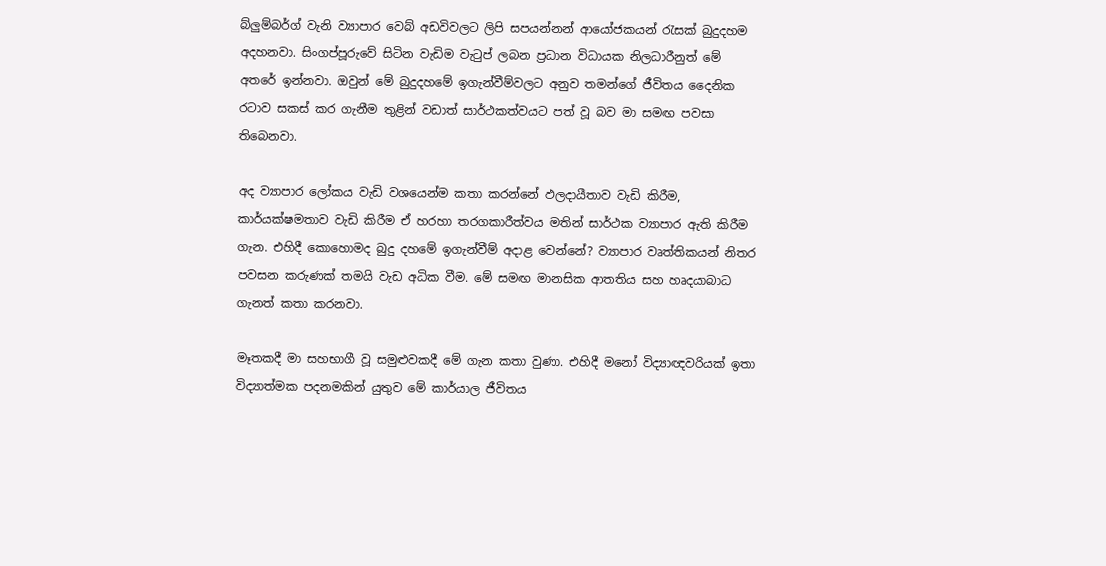බ්ලුම්බර්ග් වැනි ව්‍යාපාර වෙබ් අඩවිවලට ලිපි සපයන්නන් ආයෝජකයන් රැසක් බුදුදහම අදහනවා. සිංගප්පූරුවේ සිටින වැඩිම වැටුප් ලබන ප්‍රධාන විධායක නිලධාරීනුත් මේ අතරේ ඉන්නවා. ඔවුන් මේ බුදුදහමේ ඉගැන්වීම්වලට අනුව තමන්ගේ ජීවිතය දෛනික රටාව සකස් කර ගැනීම තුළින් වඩාත් සාර්ථකත්වයට පත් වූ බව මා සමඟ පවසා තිබෙනවා.

අද ව්‍යාපාර ලෝකය වැඩි වශයෙන්ම කතා කරන්නේ ඵලදායීතාව වැඩි කිරීම, කාර්යක්ෂමතාව වැඩි කිරීම ඒ හරහා තරගකාරීත්වය මතින් සාර්ථක ව්‍යාපාර ඇති කිරීම ගැන. එහිදී කොහොමද බුදු දහමේ ඉගැන්වීම් අදාළ වෙන්නේ? ව්‍යාපාර වෘත්තිකයන් නිතර පවසන කරුණක් තමයි වැඩ අධික වීම. මේ සමඟ මානසික ආතතිය සහ හෘදයාබාධ ගැනත් කතා කරනවා.

මෑතකදී මා සහභාගී වූ සමුළුවකදී මේ ගැන කතා වුණා. එහිදී මනෝ විද්‍යාඥවරියක් ඉතා විද්‍යාත්මක පදනමකින් යුතුව මේ කාර්යාල ජීවිතය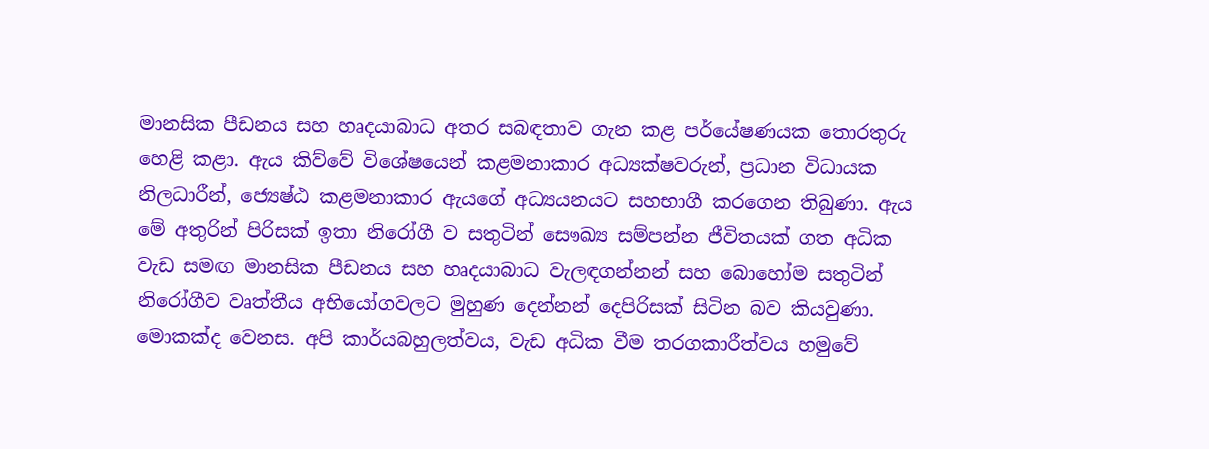මානසික පීඩනය සහ හෘදයාබාධ අතර සබඳතාව ගැන කළ පර්යේෂණයක තොරතුරු හෙළි කළා. ඇය කිව්වේ විශේෂයෙන් කළමනාකාර අධ්‍යක්ෂවරුන්, ප්‍රධාන විධායක නිලධාරීන්, ජ්‍යෙෂ්ඨ කළමනාකාර ඇයගේ අධ්‍යයනයට සහභාගී කරගෙන තිබුණා. ඇය මේ අතුරින් පිරිසක් ඉතා නිරෝගී ව සතුටින් සෞඛ්‍ය සම්පන්න ජීවිතයක් ගත අධික වැඩ සමඟ මානසික පීඩනය සහ හෘදයාබාධ වැලඳගන්නන් සහ බොහෝම සතුටින් නිරෝගීව වෘත්තීය අභියෝගවලට මුහුණ දෙන්නන් දෙපිරිසක් සිටින බව කියවුණා. මොකක්ද වෙනස. අපි කාර්යබහුලත්වය, වැඩ අධික වීම තරගකාරීත්වය හමුවේ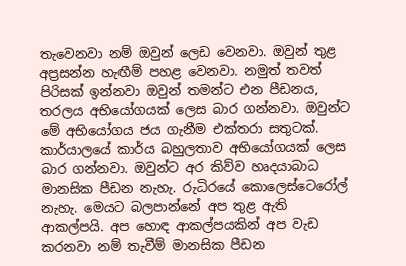තැවෙනවා නම් ඔවුන් ලෙඩ වෙනවා. ඔවුන් තුළ අප්‍රසන්න හැඟීම් පහළ වෙනවා. නමුත් තවත් පිරිසක් ඉන්නවා ඔවුන් තමන්ට එන පීඩනය, තරලය අභියෝගයක් ලෙස බාර ගන්නවා. ඔවුන්ට මේ අභියෝගය ජය ගැනීම එක්තරා සතුටක්. කාර්යාලයේ කාර්ය බහුලතාව අභියෝගයක් ලෙස බාර ගන්නවා. ඔවුන්ට අර කිව්ව හෘදයාබාධ මානසික පීඩන නැහැ. රුධිරයේ කොලෙස්ටෙරෝල් නැහැ. මෙයට බලපාන්නේ අප තුළ ඇති ආකල්පයි. අප හොඳ ආකල්පයකින් අප වැඩ කරනවා නම් තැවීම් මානසික පීඩන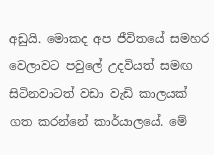අඩුයි. මොකද අප ජීවිතයේ සමහර වෙලාවට පවුලේ උදවියත් සමඟ සිටිනවාටත් වඩා වැඩි කාලයක් ගත කරන්නේ කාර්යාලයේ. මේ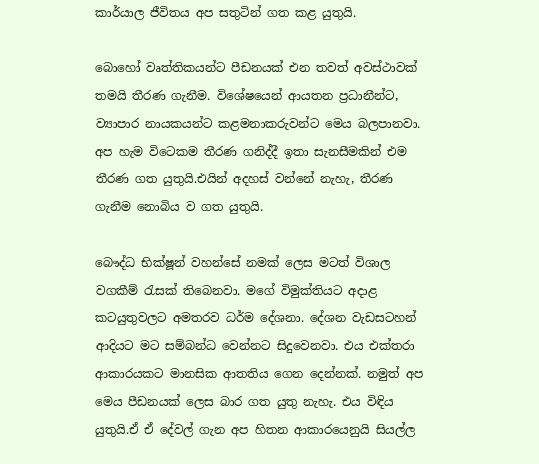කාර්යාල ජීවිතය අප සතුටින් ගත කළ යුතුයි.

බොහෝ වෘත්තිකයන්ට පීඩනයක් එන තවත් අවස්ථාවක් තමයි තීරණ ගැනීම. විශේෂයෙන් ආයතන ප්‍රධානීන්ට, ව්‍යාපාර නායකයන්ට කළමනාකරුවන්ට මෙය බලපානවා. අප හැම විටෙකම තීරණ ගනිද්දී ඉතා සැනසීමකින් එම තීරණ ගත යුතුයි.එයින් අදහස් වන්නේ නැහැ, තීරණ ගැනීම නොබිය ව ගත යුතුයි.

බෞද්ධ භික්ෂූන් වහන්සේ නමක් ලෙස මටත් විශාල වගකීම් රැසක් තිබෙනවා. මගේ විමුක්තියට අදාළ කටයුතුවලට අමතරව ධර්ම දේශනා. දේශන වැඩසටහන් ආදියට මට සම්බන්ධ වෙන්නට සිදුවෙනවා. එය එක්තරා ආකාරයකට මානසික ආතතිය ගෙන දෙන්නක්. නමුත් අප මෙය පීඩනයක් ලෙස බාර ගත යුතු නැහැ. එය විඳිය යුතුයි.ඒ ඒ දේවල් ගැන අප හිතන ආකාරයෙනුයි සියල්ල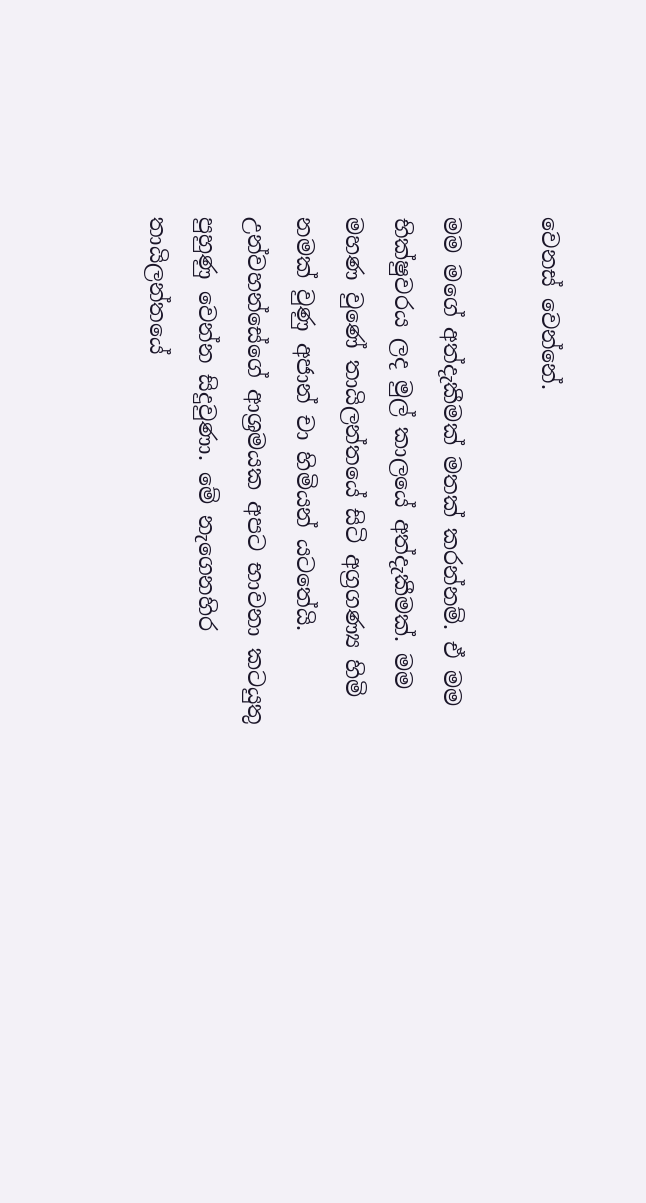වෙනස් වෙන්නේ.

මම මගේ අත්දැකීමක් මතක් කරන්නම්. ඒ මම භික්ෂුවරය ලද මුල් කාලයේ අත්දැකීමක්. මම මහණ වු‍ණේ තායිලන්තයේ සිටි අග්‍රගණ්‍ය හිමි නමක් වුණු අජාන් චා හිමියන් යටතේයි. උන්වහන්සේගේ ආශ්‍රමයක අපට භාවනා කටයුතු පුහුණු වෙන්න සිදුවුණා. මේ නැගෙනහිර තායිලන්තයේ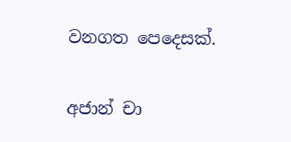වනගත පෙදෙසක්.

අජාන් චා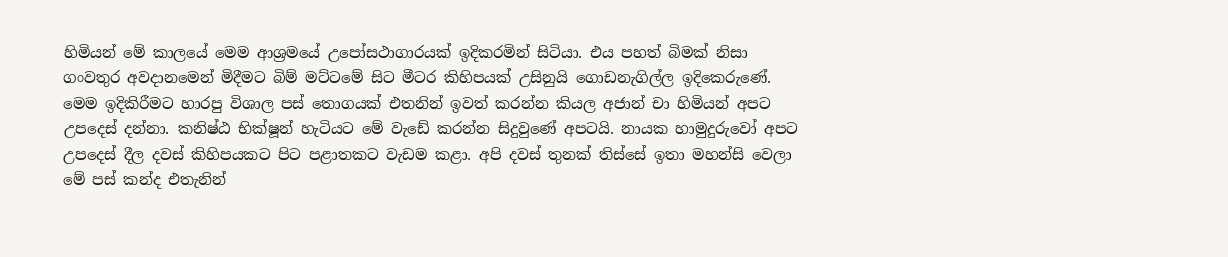හිමියන් මේ කාලයේ මෙම ආශ්‍රමයේ උපෝසථාගාරයක් ඉදිකරමින් සිටියා. එය පහත් බිමක් නිසා ගංවතුර අවදානමෙන් මිදීමට බිම් මට්ටමේ සිට මීටර කිහිපයක් උසිනුයි ගොඩනැගිල්ල ඉදිකෙරුණේ. මෙම ඉදිකිරීමට හාරපු විශාල පස් තොගයක් එතනින් ඉවත් කරන්න කියල අජාන් චා හිමියන් අපට උපදෙස් දන්නා. කනිෂ්ඨ භික්ෂූන් හැටියට මේ වැඩේ කරන්න සිදුවුණේ අපටයි. නායක හාමුදුරුවෝ අපට උපදෙස් දීල දවස් කිහිපයකට පිට පළාතකට වැඩම කළා. අපි දවස් තුනක් තිස්සේ ඉතා මහන්සි වෙලා මේ පස් කන්ද එතැනින්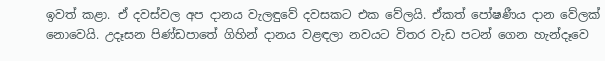ඉවත් කළා. ඒ දවස්වල අප දානය වැලඳුවේ දවසකට එක වේලයි. ඒකත් පෝෂණීය දාන වේලක් නොවෙයි. උදෑසන පිණ්ඩපාතේ ගිහින් දානය වළඳලා නවයට විතර වැඩ පටන් ගෙන හැන්දෑවෙ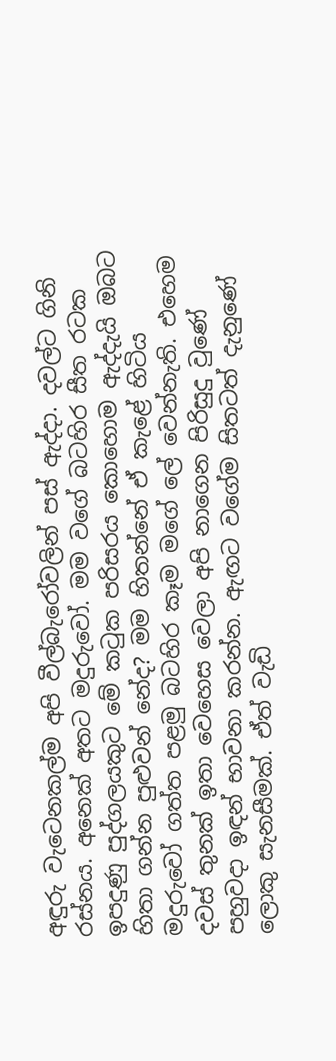අඳුරු වැටෙනකල්ම අපි වීල්බැරෝවලින් පස් ඇද්දා. දවල්ට ගිනි රස්නය. අනෙක් අතට මදුරුවෝ. මම වගේ බටහිර සීත රටක ඉපදුණු පුද්ගලයකුට මේ කටුක පරිසරය කොහොම ඇද්දැයි ඔබට හිතා ගන්න පුළුවන් නේද? මම හිතන්නේ ඒ කැළේ හිටිය මදුරුවෝ ගත්ත පළමු බටහිර කෑම මගේ ලේ වෙන්නැති. එහෙම දවස් තුනක් ඉතා වෙහෙස වෙලා අපි නාගෙන පිරිසුදු වුණේ පහුවදා ඉඳන් භාවනා කරන්න. ඇඟට වගේම සිතටත් දැනුණේ ලොකු සැනසීමක්. ඒත් වැඩි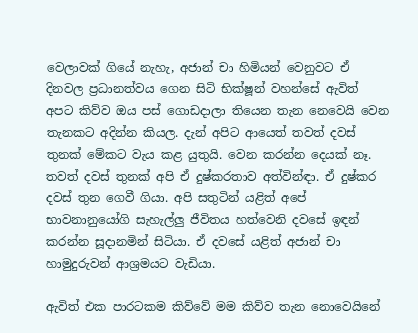වෙලාවක් ගියේ නැහැ, අජාන් චා හිමියන් වෙනුවට ඒ දිනවල ප්‍රධානත්වය ගෙන සිටි භික්ෂූන් වහන්සේ ඇවිත් අපට කිව්ව ඔය පස් ගොඩදාලා තියෙන තැන නෙවෙයි වෙන තැනකට අදින්න කියල. දැන් අපිට ආයෙත් තවත් දවස් තුනක් මේකට වැය කළ යුතුයි. වෙන කරන්න දෙයක් නෑ. තවත් දවස් තුනක් අපි ඒ දුෂ්කරතාව අත්වින්ඳා. ඒ දුෂ්කර දවස් තුන ගෙවී ගියා. අපි සතුටින් යළිත් අපේ භාවනානුයෝගි සැහැල්ලු ජීවිතය හත්වෙනි දවසේ ඉඳන් කරන්න සූදානමින් සිටියා. ඒ දවසේ යළිත් අජාන් චා හාමුදුරුවන් ආශ්‍රමයට වැඩියා.

ඇවිත් එක පාරටකම කිව්වේ මම කිව්ව තැන නො‍වෙයිනේ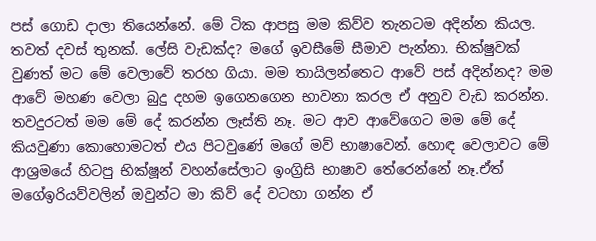පස් ගොඩ දාලා තියෙන්නේ. මේ ටික ආපසු මම කිව්ව තැනටම අදින්න කියල. තවත් දවස් තුනක්. ලේසි වැඩක්ද? මගේ ඉවසීමේ සීමාව පැන්නා. භික්ෂුවක් වුණත් මට මේ වෙලාවේ තරහ ගියා. මම තායිලන්තෙට ආවේ පස් අදින්නද? මම ආවේ මහණ වෙලා බුදු දහම ඉගෙනගෙන භාවනා කරල ඒ අනුව වැඩ කරන්න. තවදුරටත් මම මේ දේ කරන්න ලෑස්ති නෑ. මට ආව ආවේගෙට මම මේ දේ කියවුණා කොහොමටත් එය පිටවු‍ණේ මගේ මව් භාෂාවෙන්. හොඳ වෙලාවට මේ ආශ්‍රමයේ හිටපු භික්ෂූන් වහන්සේලාට ඉංග්‍රිසි භාෂාව තේරෙන්නේ නෑ.ඒත් මගේඉරියව්වලින් ඔවුන්ට මා කිව් දේ වටහා ගන්න ඒ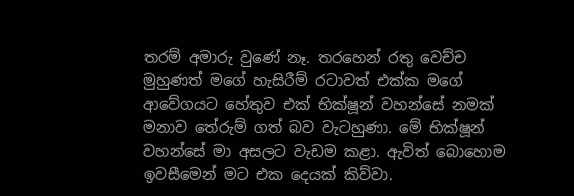තරම් අමාරු වුණේ නෑ. තරහෙන් රතු වෙච්ච මුහුණත් මගේ හැසිරීම් රටාවත් එක්ක මගේ ආවේගයට හේතුව එක් භික්ෂූන් වහන්සේ නමක් මනාව තේරුම් ගත් බව වැටහුණා. මේ භික්ෂූන් වහන්සේ මා අසලට වැඩම කළා. ඇවිත් බොහොම ඉවසීමෙන් මට එක දෙයක් කිව්වා.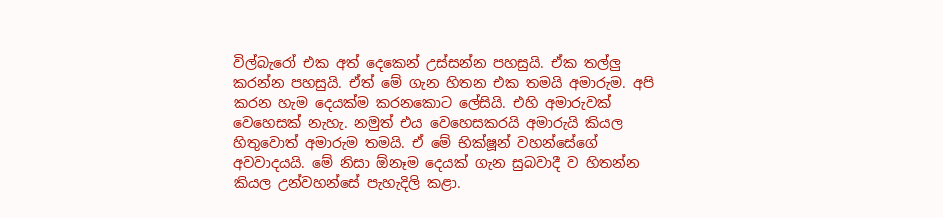විල්බැරෝ එක අත් දෙකෙන් උස්සන්න පහසුයි. ඒක තල්ලු කරන්න පහසුයි. ඒත් මේ ගැන හිතන එක තමයි අමාරුම. අපි කරන හැම දෙයක්ම කරනකොට ලේසියි. එහි අමාරුවක් වෙහෙසක් නැහැ. නමුත් එය වෙහෙසකරයි අමාරුයි කියල හිතුවොත් අමාරුම තමයි. ඒ මේ භික්ෂූන් වහන්සේගේ අවවාදයයි. මේ නිසා ඕනෑම දෙයක් ගැන සුබවාදී ව හිතන්න කියල උන්වහන්සේ පැහැදිලි කළා.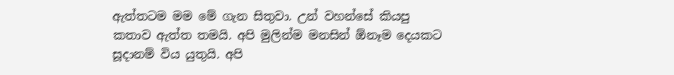ඇත්තටම මම මේ ගැන සිතුවා. උන් වහන්සේ කියපු කතාව ඇත්ත තමයි. අපි මුලින්ම මනසින් ඕනෑම දෙයකට සූදානම් විය යුතුයි. අපි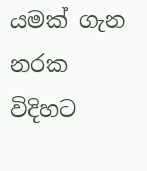යමක් ගැන නරක විදිහට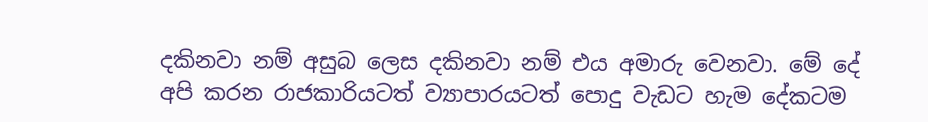දකිනවා නම් අසුබ ලෙස දකිනවා නම් එය අමාරු වෙනවා. මේ දේ අපි කරන රාජකාරියටත් ව්‍යාපාරයටත් පොදු වැඩට හැම දේකටම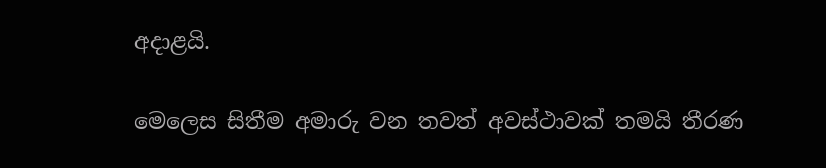අදාළයි.

මෙලෙස සිතීම අමාරු වන තවත් අවස්ථාවක් තමයි තීරණ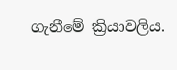ගැනීමේ ක්‍රියාවලිය.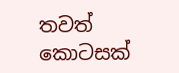තවත් කොටසක්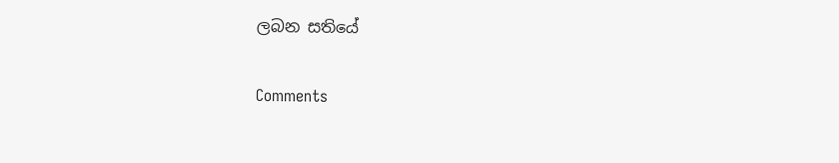ලබන සතියේ

Comments